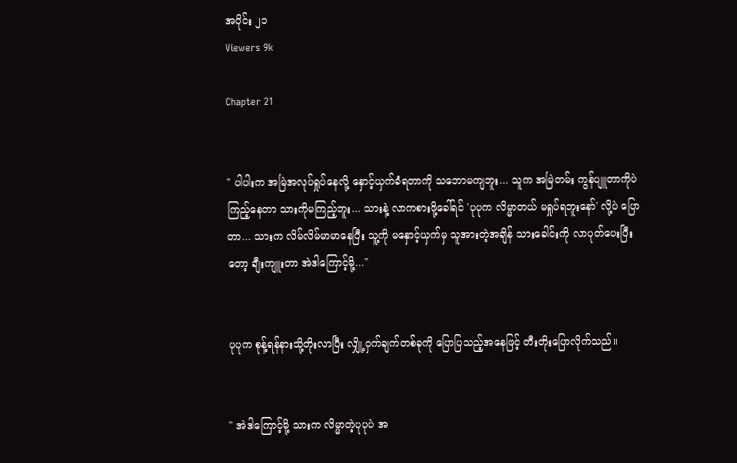အပိုင်း ၂၁
Viewers 9k

Chapter 21


" ပါပါးက အမြဲအလုပ်ရှုပ်နေလို့ နှောင့်ယှက်ခံရတာကို သဘောမကျဘူး... သူက အမြဲတမ်း ကွန်ပျူတာကိုပဲကြည့်နေတာ သားကိုမကြည့်ဘူး... သားနဲ့ လာကစားဖို့ခေါ်ရင် 'ပုပုက လိမ္မာတယ် မရှုပ်ရဘူးနော်' လို့ပဲ ပြောတာ... သားက လိမ်လိမ်မာမာနေပြီး သူ့ကို မနှောင့်ယှက်မှ သူအားတဲ့အချိန် သားခေါင်းကို လာပုတ်ပေးပြီးတော့ ချီးကျူးတာ အဲဒါကြောင့်မို့..."


ပုပုက စုန့်ရန်နားသို့တိုးလာပြီး လျှို့ဝှက်ချက်တစ်ခုကို ပြောပြသည့်အနေဖြင့် တီးတိုးပြောလိုက်သည်။


" အဲဒါကြောင့်မို့ သားက လိမ္မာတဲ့ပုပုပဲ အ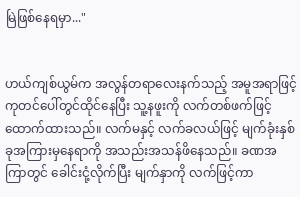မြဲ‌ဖြစ်နေရမှာ..."


ဟယ်ကျစ်ယွမ်က ‌အလွန်တရာလေးနက်သည့် အမူအရာဖြင့် ကုတင်ပေါ်တွင်ထိုင်နေပြီး သူ့နဖူးကို လက်တစ်ဖက်ဖြင့် ထောက်ထားသည်။ လက်မနှင့် လက်ခလယ်ဖြင့် မျက်ခုံးနှစ်ခုအကြားမှနေရာကို အသည်းအသန်ဖိနေသည်။ ခဏအကြာတွင် ခေါင်းငုံ့လိုက်ပြီး မျက်နှာကို လက်ဖြင့်ကာ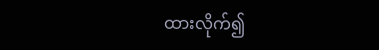ထားလိုက်၍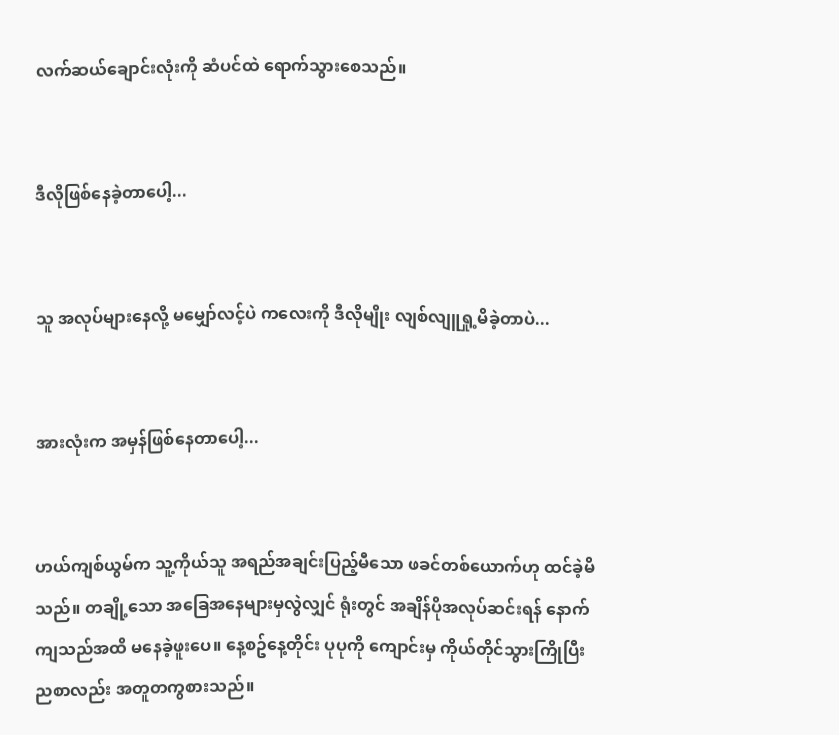လက်ဆယ်ချောင်းလုံးကို ဆံပင်ထဲ ရောက်သွားစေသည်။


ဒီလိုဖြစ်နေခဲ့တာပေါ့...


သူ အလုပ်များနေလို့ မမျှော်လင့်ပဲ ကလေးကို ဒီလိုမျိုး လျစ်လျူရှု့မိခဲ့တာပဲ...


အားလုံးက အမှန်ဖြစ်နေတာပေါ့...


ဟယ်ကျစ်ယွမ်က သူ့ကိုယ်သူ အရည်အချင်းပြည့်မီသော ဖခင်တစ်ယောက်ဟု ထင်ခဲ့မိသည်။ တချို့သော အခြေအနေများမှလွဲလျှင် ရုံးတွင် အချိန်ပိုအလုပ်ဆင်းရန် နောက်ကျသည်အထိ မနေခဲ့ဖူးပေ။ နေ့စဥ်နေ့တိုင်း ပုပုကို ကျောင်းမှ ကိုယ်တိုင်သွားကြိုပြီး ညစာလည်း အတူတကွစားသည်။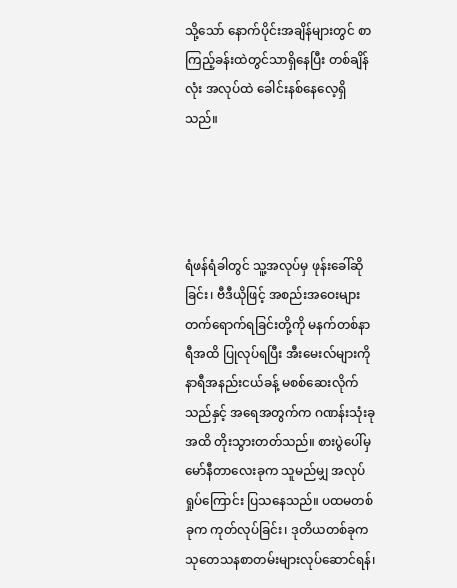သို့သော် နောက်ပိုင်းအချိန်များတွင် စာကြည့်ခန်းထဲတွင်သာရှိနေပြီး တစ်ချိန်လုံး အလုပ်ထဲ ခေါင်းနစ်နေလေ့ရှိသည်။




ရံဖန်ရံခါတွင် သူ့အလုပ်မှ ဖုန်းခေါ်ဆိုခြင်း၊ ဗီဒီယိုဖြင့် အစည်းအဝေးများ တက်ရောက်ရခြင်းတို့ကို မနက်တစ်နာရီအထိ ပြုလုပ်ရပြီး အီးမေးလ်များကို နာရီအနည်းငယ်ခန့် မစစ်ဆေးလိုက်သည်နှင့် အရေအတွက်က ဂဏန်းသုံးခုအထိ တိုးသွားတတ်သည်။ စားပွဲပေါ်မှ မော်နီတာလေးခုက သူမည်မျှ အလုပ်ရှုပ်ကြောင်း ပြသနေသည်။ ပထမတစ်ခုက ကုတ်လုပ်ခြင်း၊ ဒုတိယတစ်ခုက သုတေသနစာတမ်းများလုပ်ဆောင်ရန်၊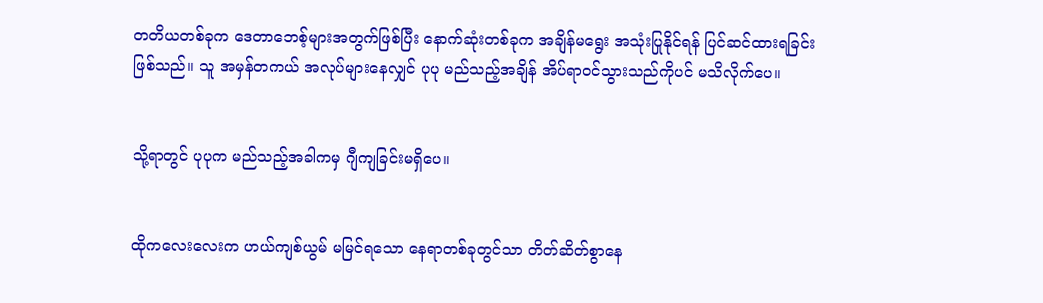တတိယတစ်ခုက ဒေတာဘေစ့်များအတွက်ဖြစ်ပြီး နောက်ဆုံးတစ်ခုက အချိန်မရွေး အသုံးပြုနိုင်ရန် ပြင်ဆင်ထားရခြင်းဖြစ်သည်။ သူ အမှန်တကယ် အလုပ်များနေလျှင် ပုပု မည်သည့်အချိန် အိပ်ရာဝင်သွားသည်ကိုပင် မသိလိုက်ပေ။


သို့ရာတွင် ပုပုက မည်သည့်အခါကမှ ဂျီကျခြင်းမရှိပေ။


ထိုကလေးလေးက ဟယ်ကျစ်ယွမ် မမြင်ရသော နေရာတစ်ခုတွင်သာ တိတ်ဆိတ်စွာနေ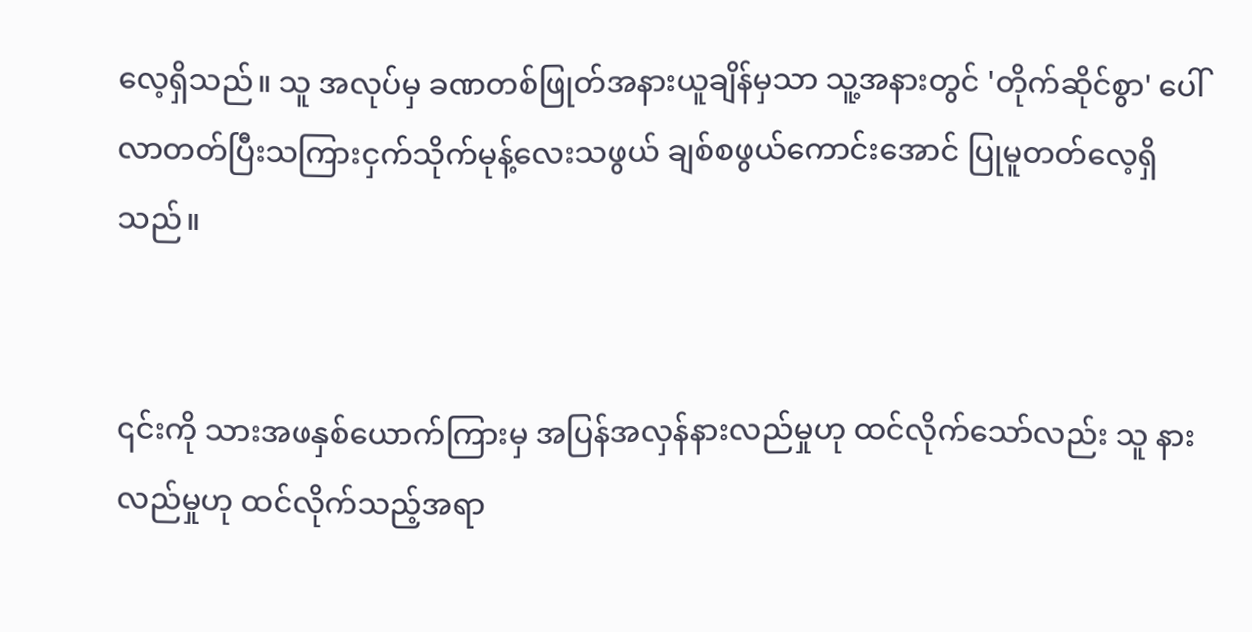လေ့ရှိသည်။ သူ အလုပ်မှ ခဏတစ်ဖြုတ်အနားယူချိန်မှသာ သူ့အနားတွင် 'တိုက်ဆိုင်စွာ' ပေါ်လာတတ်ပြီးသကြားငှက်သိုက်မုန့်လေးသဖွယ် ချစ်စဖွယ်ကောင်းအောင် ပြုမူတတ်လေ့ရှိသည်။


၎င်းကို သားအဖနှစ်ယောက်ကြားမှ အပြန်အလှန်နားလည်မှုဟု ထင်လိုက်သော်လည်း သူ နားလည်မှုဟု ထင်လိုက်သည့်အရာ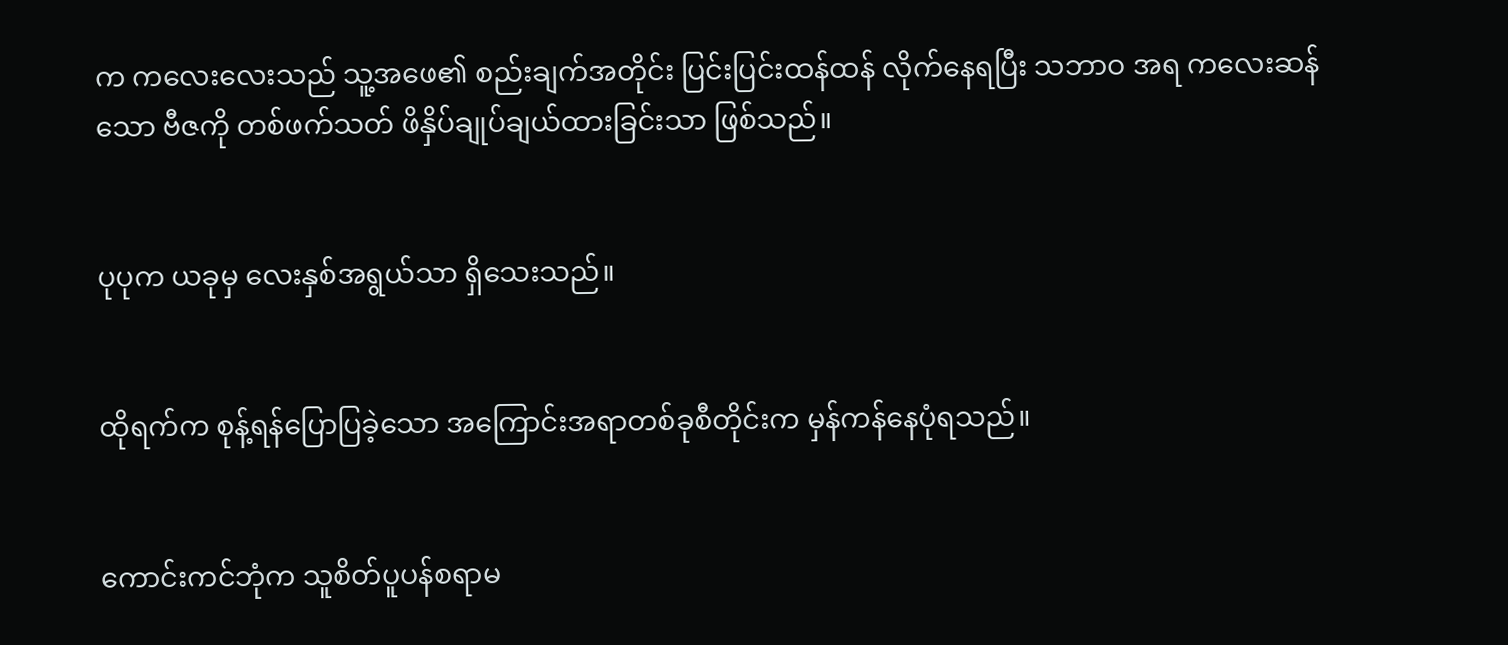က ကလေးလေးသည် သူ့အဖေ၏ စည်းချက်အတိုင်း ပြင်းပြင်းထန်ထန် လိုက်နေရပြီး သဘာဝ အရ ကလေးဆန်သော ဗီဇကို တစ်ဖက်သတ် ဖိနှိပ်ချုပ်ချယ်ထားခြင်းသာ ဖြစ်သည်။


ပုပုက ယခုမှ လေးနှစ်အရွယ်သာ ရှိသေးသည်။


ထိုရက်က စုန့်ရန်ပြောပြခဲ့သော အကြောင်းအရာတစ်ခုစီတိုင်းက မှန်ကန်နေပုံရသည်။


ကောင်းကင်ဘုံက သူစိတ်ပူပန်စရာမ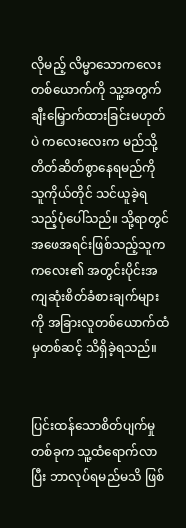လိုမည့် လိမ္မာသောကလေးတစ်ယောက်ကို သူ့အတွက် ချီးမြှောက်ထားခြင်းမဟုတ်ပဲ ကလေးလေးက မည်သို့ တိတ်ဆိတ်စွာနေရမည်ကို သူကိုယ်တိုင် သင်ယူခဲ့ရသည့်ပုံပေါ်သည်။ သို့ရာတွင် အဖေအရင်းဖြစ်သည့်သူက ကလေး၏ အတွင်းပိုင်းအကျဆုံးစိတ်ခံစားချက်များကို အခြားလူတစ်ယောက်ထံမှတစ်ဆင့် သိရှိခဲ့ရသည်။


ပြင်းထန်သောစိတ်ပျက်မှုတစ်ခုက သူ့ထံရောက်လာပြီး ဘာလုပ်ရမည်မသိ ဖြစ်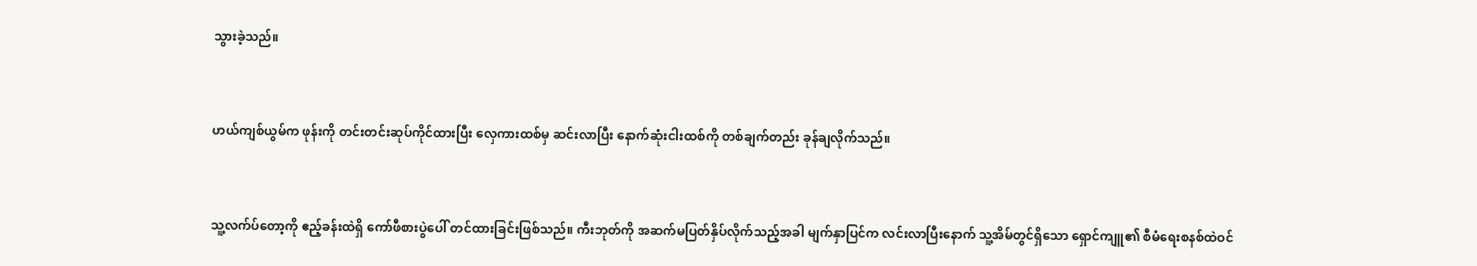သွားခဲ့သည်။


ဟယ်ကျစ်ယွမ်က ဖုန်းကို တင်းတင်းဆုပ်ကိုင်ထားပြီး လှေကားထစ်မှ ‌ဆင်းလာပြီး ‌နောက်ဆုံးငါးထစ်ကို တစ်ချက်တည်း ခုန်ချလိုက်သည်။


သူ့လက်ပ်တော့ကို ဧည့်ခန်းထဲရှိ ကော်ဖီစားပွဲပေါ် တင်ထားခြင်းဖြစ်သည်။ ကီးဘုတ်ကို အဆက်မပြတ်နှိပ်လိုက်သည့်အခါ မျက်နှာပြင်က လင်းလာပြီးနောက် သူ့အိမ်တွင်ရှိသော ရှောင်ကျူ၏ စီမံရေးစနစ်ထဲဝင်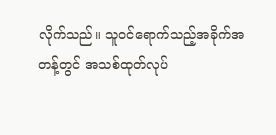လိုက်သည်။ သူဝင်ရောက်သည့်အခိုက်အတန့်တွင် အသစ်ထုတ်လုပ်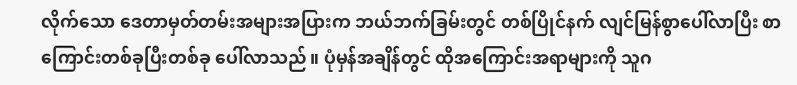လိုက်သော ဒေတာမှတ်တမ်းအများအပြားက ဘယ်ဘက်ခြမ်းတွင် တစ်ပြိုင်နက် လျင်မြန်စွာပေါ်လာပြီး စာကြောင်းတစ်ခုပြီးတစ်ခု ပေါ်လာသည်။ ပုံမှန်အချိန်တွင် ထိုအကြောင်းအရာများကို သူဂ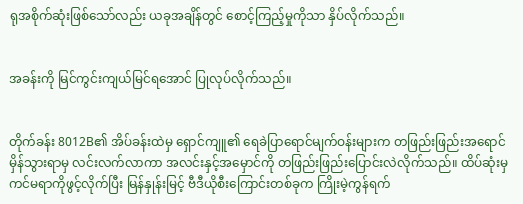ရုအစိုက်ဆုံးဖြစ်သော်လည်း ယခုအချိန်တွင် စောင့်ကြည့်မှုကိုသာ နှိပ်လိုက်သည်။


အခန်းကို မြင်ကွင်းကျယ်မြင်ရအောင် ပြုလုပ်လိုက်သည်။


တိုက်ခန်း 8012B၏ အိပ်ခန်းထဲမှ ရှောင်ကျူ၏ ရေခဲပြာရောင်မျက်ဝန်းများက တဖြည်းဖြည်းအရောင်မှိန်သွားရာမှ လင်းလက်လာကာ အလင်းနှင့်အမှောင်ကို တဖြည်းဖြည်းပြောင်းလဲလိုက်သည်။ ထိပ်ဆုံးမှ ကင်မရာကိုဖွင့်လိုက်ပြီး မြန်နှုန်းမြင့် ဗီဒီယိုစီးကြောင်းတစ်ခုက ကြိုးမဲ့ကွန်ရက်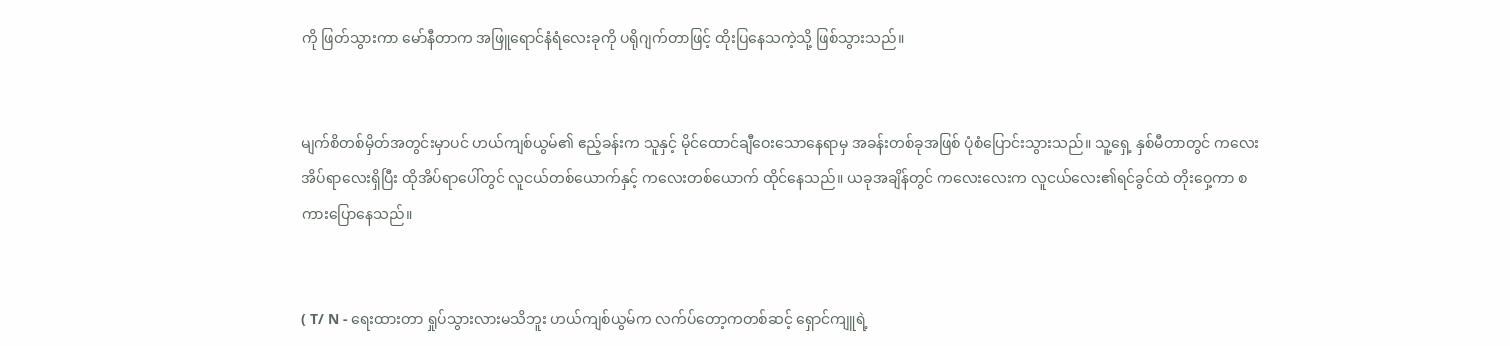ကို ဖြတ်သွားကာ မော်နီတာက အဖြူရောင်နံရံလေးခုကို ပရိုဂျက်တာဖြင့် ထိုးပြနေသကဲ့သို့ ဖြစ်သွားသည်။


မျက်စိတစ်မှိတ်အတွင်းမှာပင် ဟယ်ကျစ်ယွမ်၏ ဧည့်ခန်းက သူနှင့် မိုင်ထောင်ချီဝေးသောနေရာမှ အခန်းတစ်ခုအဖြစ် ပုံစံပြောင်းသွားသည်။ သူ့ရှေ့ နှစ်မီတာတွင် ကလေးအိပ်ရာလေးရှိပြီး ထိုအိပ်ရာပေါ်တွင် လူငယ်တစ်ယောက်နှင့် ကလေးတစ်ယောက် ထိုင်နေသည်။ ယခုအချိန်တွင် ကလေးလေးက လူငယ်လေး၏ရင်ခွင်ထဲ တိုးဝှေ့ကာ စကားပြောနေသည်။


( T/ N - ရေးထားတာ ရှုပ်သွားလားမသိဘူး ဟယ်ကျစ်ယွမ်က လက်ပ်တော့ကတစ်ဆင့် ရှောင်ကျူရဲ့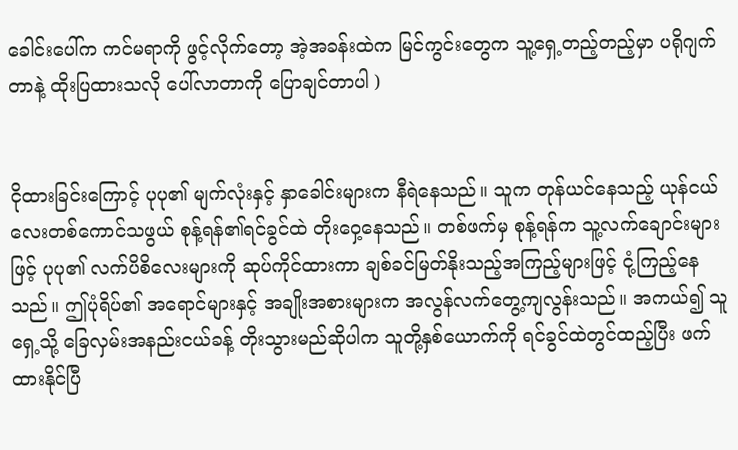ခေါင်းပေါ်က ကင်မရာကို ဖွင့်လိုက်တော့ အဲ့အခန်းထဲက မြင်ကွင်းတွေက သူ့ရှေ့တည့်တည့်မှာ ပရိုဂျက်တာနဲ့ ထိုးပြထားသလို ပေါ်လာတာကို ပြောချင်တာပါ )


ငိုထားခြင်းကြောင့် ပုပု၏ မျက်လုံးနှင့် နှာခေါင်းများက နီရဲနေသည်။ သူက တုန်ယင်နေသည့် ယုန်ငယ်လေးတစ်ကောင်သဖွယ် စုန့်ရန်၏ရင်ခွင်ထဲ တိုးဝှေ့နေသည်။ တစ်ဖက်မှ စုန့်ရန်က သူ့လက်ချောင်းများဖြင့် ပုပု၏ လက်ပိစိလေးများကို ဆုပ်ကိုင်ထားကာ ချစ်ခင်မြတ်နိုးသည့်အကြည့်များဖြင့် ငုံ့ကြည့်နေသည်။ ဤပုံရိပ်၏ အရောင်များနှင့် အချိုးအစားများက အလွန်လက်တွေ့ကျလွန်းသည်။ အကယ်၍ သူရှေ့သို့ ခြေလှမ်းအနည်းငယ်ခန့် တိုးသွားမည်ဆိုပါက သူတို့နှစ်ယောက်ကို ရင်ခွင်ထဲတွင်ထည့်ပြီး ဖက်ထားနိုင်ပြီ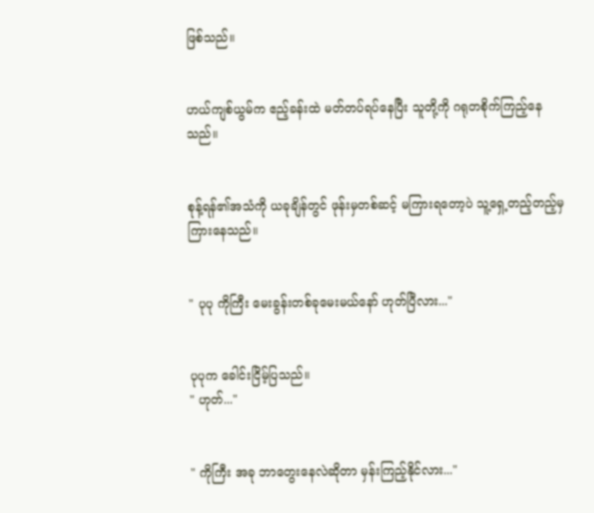ဖြစ်သည်။


ဟယ်ကျစ်ယွမ်က ဧည့်ခန်းထဲ မတ်တပ်ရပ်နေပြီး သူတို့ကို ဂရုတစိုက်ကြည့်နေသည်။


စုန့်ရန်၏အသံကို ယခုချိန်တွင် ဖုန်းမှတစ်ဆင့် မကြားရတော့ပဲ သူ့ရှေ့တည့်တည့်မှ ကြားနေသည်။


" ပုပု ကိုကြီး မေးခွန်းတစ်ခုမေးမယ်နော် ဟုတ်ပြီလား..."


ပုပုက ခေါင်းငြိမ့်ပြသည်။
" ဟုတ်..."


" ကိုကြီး အခု ဘာတွေးနေလဲဆိုတာ မှန်းကြည့်နိုင်လား..."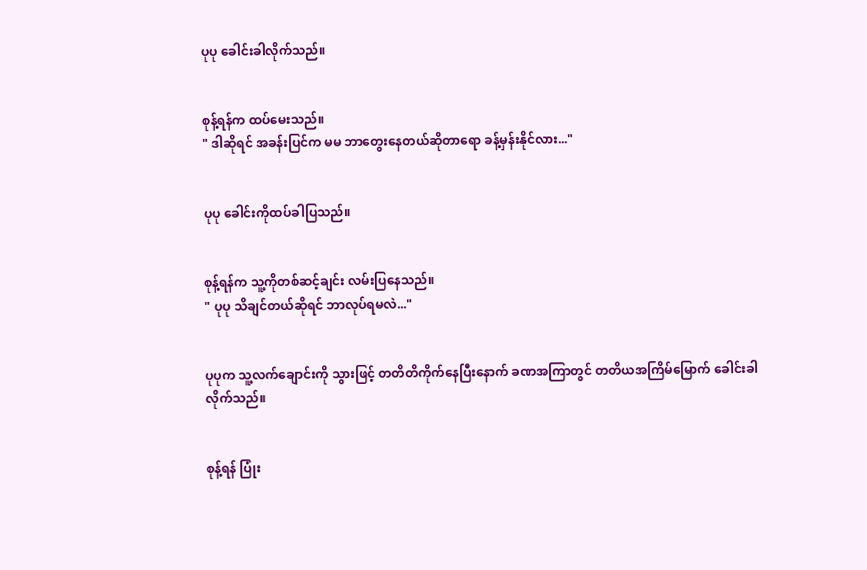ပုပု ခေါင်းခါလိုက်သည်။


စုန့်ရန်က ထပ်မေးသည်။
" ဒါဆိုရင် အခန်းပြင်က မမ ဘာတွေးနေတယ်ဆိုတာရော ခန့်မှန်းနိုင်လား..."


ပုပု ခေါင်းကိုထပ်ခါပြသည်။


စုန့်ရန်က သူ့ကိုတစ်ဆင့်ချင်း လမ်းပြနေသည်။
" ပုပု သိချင်တယ်ဆိုရင် ဘာလုပ်ရမလဲ..."


ပုပုက သူ့လက်ချောင်းကို သွားဖြင့် တတိတိကိုက်‌နေပြီးနောက် ခဏအကြာတွင် တတိယအကြိမ်မြောက် ခေါင်းခါလိုက်သည်။


စုန့်ရန် ပြုံး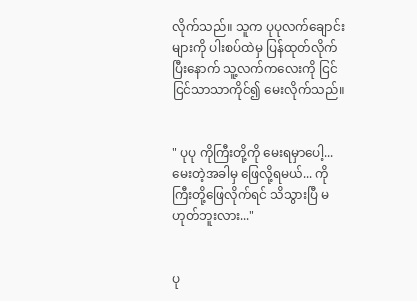လိုက်သည်။ သူက ပုပုလက်ချောင်းများကို ပါးစပ်ထဲမှ ပြန်ထုတ်လိုက်ပြီးနောက် သူ့လက်ကလေးကို ငြင်ငြင်သာသာကိုင်၍ မေးလိုက်သည်။


" ပုပု ကိုကြီးတို့ကို မေးရမှာပေါ့... မေးတဲ့အခါမှ ဖြေလို့ရမယ်... ကိုကြီးတို့ဖြေလိုက်ရင် သိသွားပြီ မဟုတ်ဘူးလား..."


ပု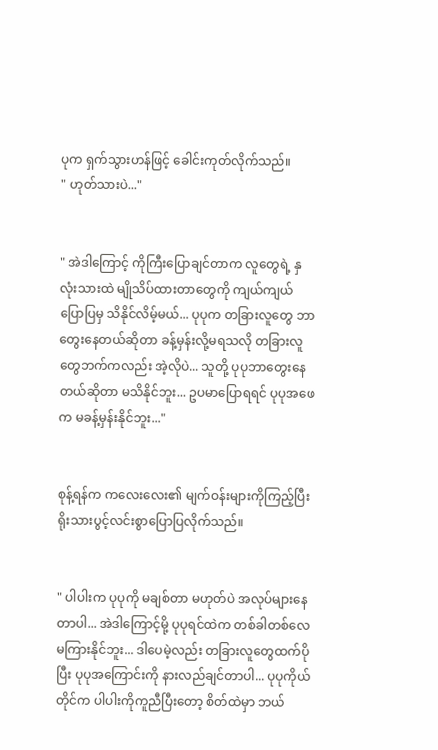ပုက ရှက်သွားဟန်ဖြင့် ခေါင်းကုတ်လိုက်သည်။
" ဟုတ်သားပဲ..."


" အဲဒါကြောင့် ကိုကြီးပြောချင်တာက လူတွေရဲ့ နှလုံးသားထဲ မျိုသိပ်ထားတာတွေကို ကျယ်ကျယ်ပြောပြမှ သိနိုင်လိမ့်မယ်... ပုပုက တခြားလူတွေ ဘာတွေးနေတယ်ဆိုတာ ခန့်မှန်းလို့မရသလို တခြားလူတွေဘက်ကလည်း အဲ့လိုပဲ... သူတို့ ပုပုဘာတွေးနေတယ်ဆိုတာ မသိနိုင်ဘူး... ဥပမာပြောရရင် ပုပုအဖေက မခန့်မှန်းနိုင်ဘူး..."


စုန့်ရန်က ကလေးလေး၏ မျက်ဝန်းများကိုကြည့်ပြီး ရိုးသားပွင့်လင်းစွာပြောပြလိုက်သည်။


" ပါပါးက ပုပုကို မချစ်တာ မဟုတ်ပဲ အလုပ်များနေတာပါ... အဲဒါကြောင့်မို့ ပုပုရင်ထဲက တစ်ခါတစ်လေ မကြားနိုင်ဘူး... ဒါပေမဲ့လည်း တခြားလူတွေထက်ပိုပြီး ပုပုအကြောင်းကို နားလည်ချင်တာပါ... ပုပုကိုယ်တိုင်က ပါပါးကိုကူညီပြီးတော့ စိတ်ထဲမှာ ဘယ်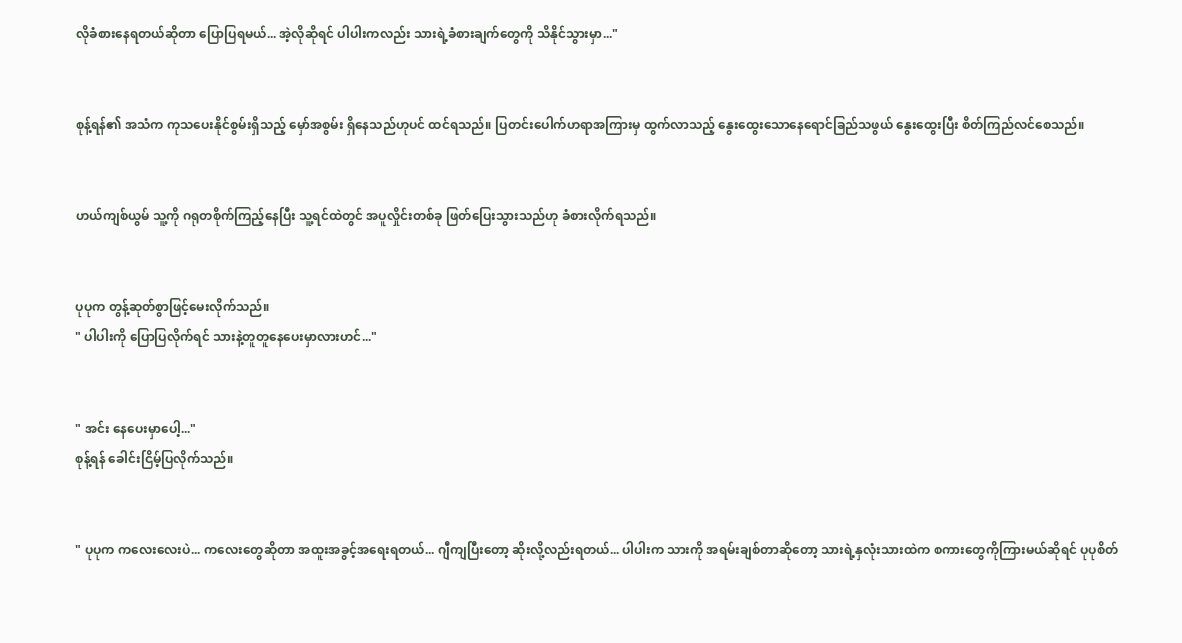လိုခံစားနေရတယ်ဆိုတာ ပြောပြရမယ်... အဲ့လိုဆိုရင် ပါပါးကလည်း သားရဲ့ခံစားချက်တွေကို သိနိုင်သွားမှာ..."


စုန့်ရန်၏ အသံက ကုသပေးနိုင်စွမ်းရှိသည့် မှော်အစွမ်း ရှိနေသည်ဟုပင် ထင်ရသည်။ ပြတင်းပေါက်ဟရာအကြားမှ ထွက်လာသည့် နွေးထွေးသောနေရောင်ခြည်သဖွယ် နွေးထွေးပြီး စိတ်ကြည်လင်စေသည်။


ဟယ်ကျစ်ယွမ် သူ့ကို ဂရုတစိုက်ကြည့်နေပြီး သူ့ရင်ထဲတွင် အပူလှိုင်းတစ်ခု ဖြတ်ပြေးသွားသည်ဟု ခံစားလိုက်ရသည်။


ပုပုက တွန့်ဆုတ်စွာဖြင့်မေးလိုက်သည်။
" ပါပါးကို ပြောပြလိုက်ရင် သားနဲ့တူတူနေပေးမှာလားဟင်..."


" အင်း နေပေးမှာပေါ့..."
စုန့်ရန် ခေါင်းငြိမ့်ပြလိုက်သည်။


" ပုပုက ကလေးလေးပဲ... ကလေးတွေဆိုတာ အထူးအခွင့်အရေးရတယ်... ဂျီကျပြီးတော့ ဆိုးလို့လည်းရတယ်... ပါပါးက သားကို အရမ်းချစ်တာဆိုတော့ သားရဲ့နှလုံးသားထဲက စကားတွေကိုကြားမယ်ဆိုရင် ပုပုစိတ်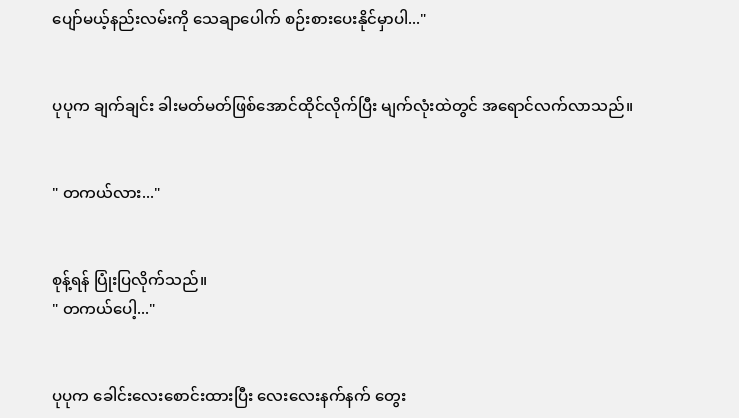ပျော်မယ့်နည်းလမ်းကို သေချာပေါက် စဉ်းစားပေးနိုင်မှာပါ..."


ပုပုက ချက်ချင်း ခါးမတ်မတ်ဖြစ်အောင်ထိုင်လိုက်ပြီး မျက်လုံးထဲတွင် အရောင်လက်လာသည်။


" တကယ်လား..."


စုန့်ရန် ပြုံးပြလိုက်သည်။
" တကယ်ပေါ့..."


ပုပုက ခေါင်းလေးစောင်းထားပြီး လေးလေးနက်နက် တွေး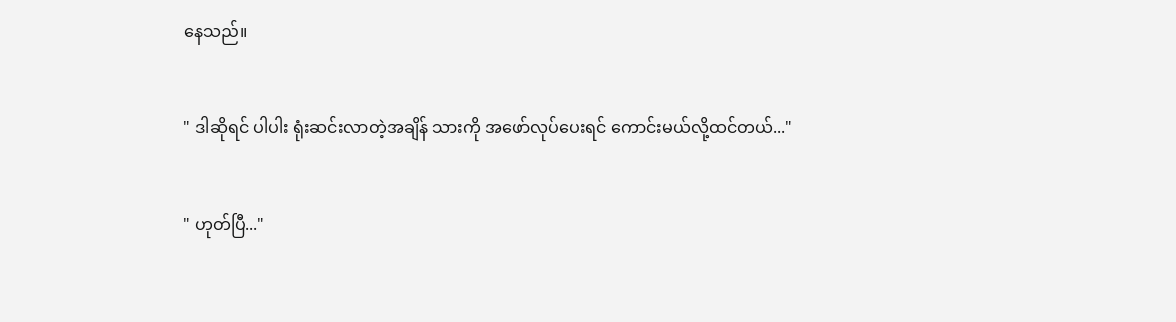နေသည်။


" ဒါဆိုရင် ပါပါး ရုံးဆင်းလာတဲ့အချိန် သားကို အဖော်လုပ်ပေးရင် ကောင်းမယ်လို့ထင်တယ်..."


" ဟုတ်ပြီ..."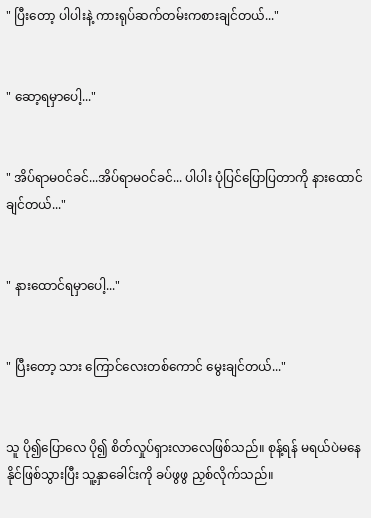" ပြီးတော့ ပါပါးနဲ့ ကားရုပ်ဆက်တမ်းကစားချင်တယ်..."


" ဆော့ရမှာပေါ့..."


" အိပ်ရာမဝင်ခင်...အိပ်ရာမဝင်ခင်... ပါပါး ပုံပြင်ပြောပြတာကို နားထောင်ချင်တယ်..."


" နားထောင်ရမှာပေါ့..."


" ပြီးတော့ သား ကြောင်လေးတစ်ကောင် မွေးချင်တယ်..."


သူ ပို၍ပြောလေ ပို၍ စိတ်လှုပ်ရှားလာလေဖြစ်သည်။ စုန့်ရန် မရယ်ပဲမနေနိုင်ဖြစ်သွားပြီး သူ့နှာခေါင်းကို ခပ်ဖွဖွ ညှစ်လိုက်သည်။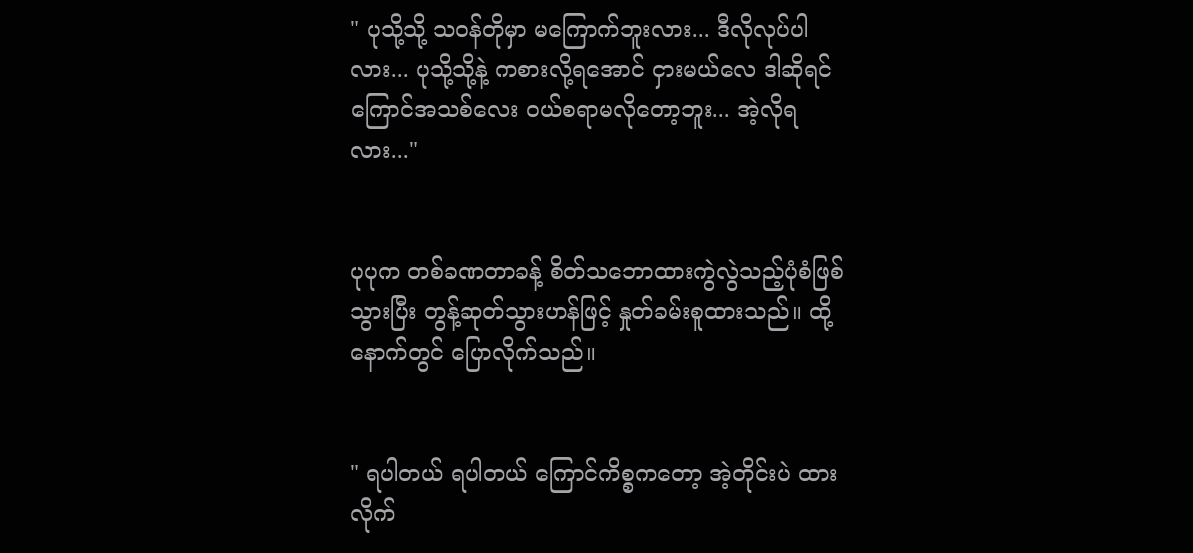" ပုသို့သို့ သဝန်တိုမှာ မကြောက်ဘူးလား... ဒီလိုလုပ်ပါလား... ပုသို့သို့နဲ့ ကစားလို့ရအောင် ငှားမယ်လေ ဒါဆိုရင် ကြောင်အသစ်လေး ဝယ်စရာမလိုတော့ဘူး... အဲ့လိုရလား..."


ပုပုက တစ်ခဏတာခန့် စိတ်သဘောထားကွဲလွဲသည့်ပုံစံဖြစ်သွားပြီး တွန့်ဆုတ်သွားဟန်ဖြင့် နှုတ်ခမ်းစူထားသည်။ ထို့နောက်တွင် ပြောလိုက်သည်။


" ရပါတယ် ရပါတယ် ကြောင်ကိစ္စကတော့ အဲ့တိုင်းပဲ ထားလိုက်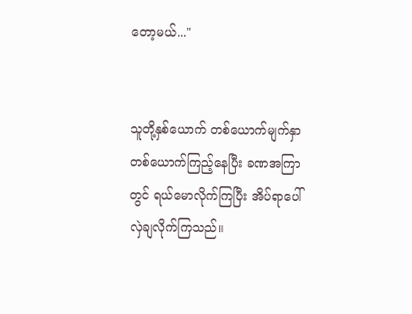တော့မယ်..."


သူတို့နှစ်ယောက် တစ်ယောက်မျက်နှာတစ်ယောက်ကြည့်နေပြီး ခဏအကြာတွင် ရယ်မောလိုက်ကြပြီး အိပ်ရာပေါ် လှဲချလိုက်ကြသည်။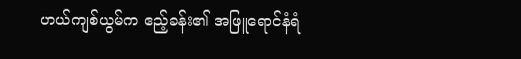ဟယ်ကျစ်ယွမ်က ဧည့်ခန်း၏ အဖြူရောင်နံရံ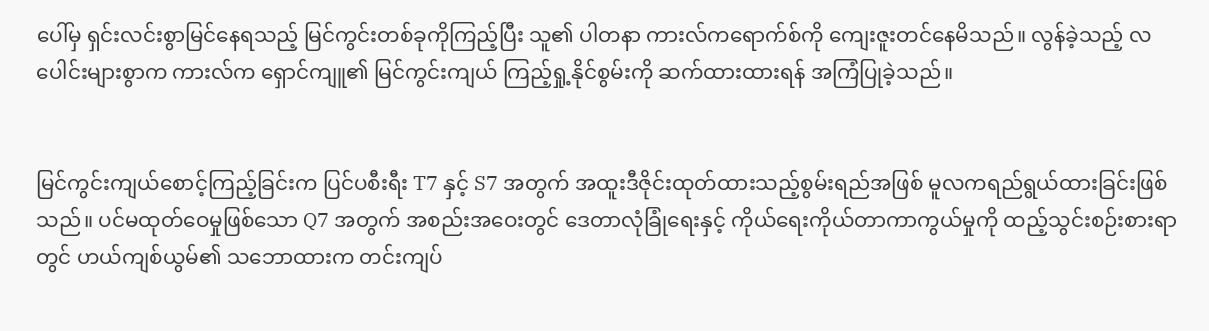ပေါ်မှ ရှင်းလင်းစွာမြင်နေရသည့် မြင်ကွင်းတစ်ခုကိုကြည့်ပြီး သူ၏ ပါတနာ ကားလ်ကရောက်စ်ကို ကျေးဇူးတင်နေမိသည်။ လွန်ခဲ့သည့် လပေါင်းများစွာက ကားလ်က ရှောင်ကျူ၏ မြင်ကွင်းကျယ် ကြည့်ရှု့နိုင်စွမ်းကို ဆက်ထားထားရန် အကြံပြုခဲ့သည်။


မြင်ကွင်းကျယ်စောင့်ကြည့်ခြင်းက ပြင်ပစီးရီး T7 နှင့် S7 အတွက် အထူးဒီဇိုင်းထုတ်ထားသည့်စွမ်းရည်အဖြစ် မူလကရည်ရွယ်ထားခြင်းဖြစ်သည်။ ပင်မထုတ်ဝေမှုဖြစ်သော Q7 အတွက် အစည်းအဝေးတွင် ဒေတာလုံခြုံရေးနှင့် ကိုယ်ရေးကိုယ်တာကာကွယ်မှုကို ထည့်သွင်းစဉ်းစားရာတွင် ဟယ်ကျစ်ယွမ်၏ သဘောထားက တင်းကျပ်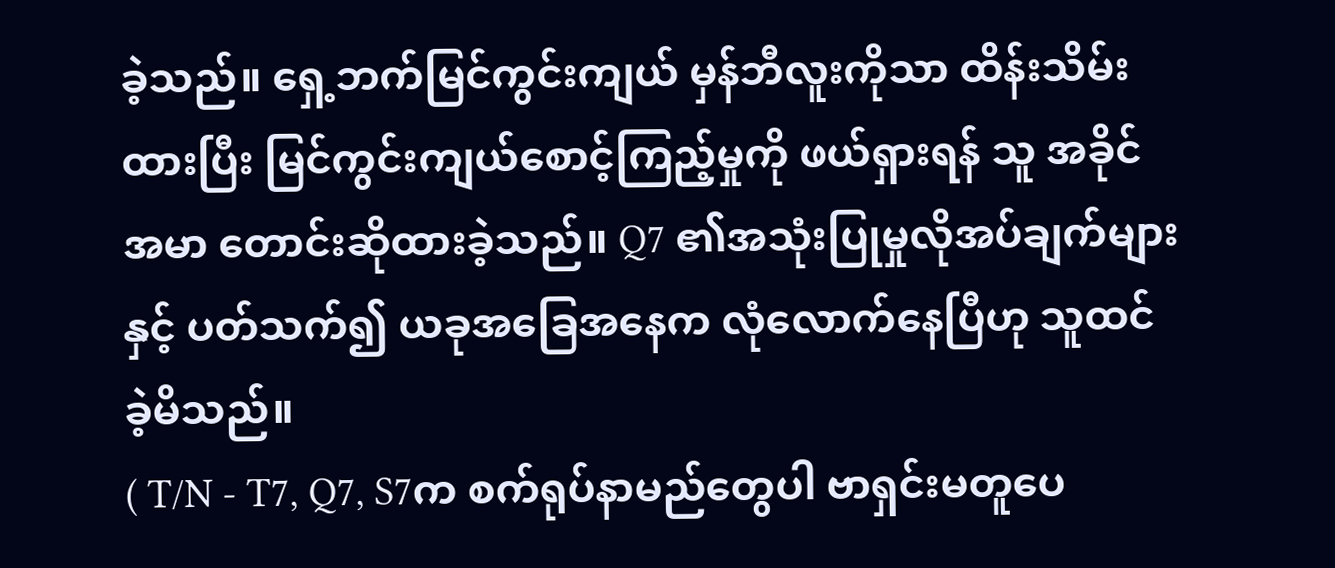ခဲ့သည်။ ရှေ့ဘက်မြင်ကွင်းကျယ် မှန်ဘီလူးကိုသာ ထိန်းသိမ်းထားပြီး မြင်ကွင်းကျယ်စောင့်ကြည့်မှုကို ဖယ်ရှားရန် သူ အခိုင်အမာ တောင်းဆိုထားခဲ့သည်။ Q7 ၏အသုံးပြုမှုလိုအပ်ချက်များနှင့် ပတ်သက်၍ ယခုအခြေအနေက လုံလောက်နေပြီဟု သူထင်ခဲ့မိသည်။
( T/N - T7, Q7, S7က စက်ရုပ်နာမည်တွေပါ ဗာရှင်းမတူပေ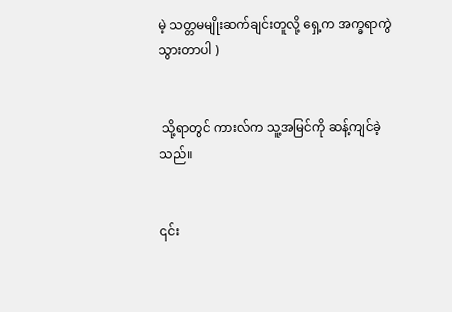မဲ့ သတ္တမမျိုးဆက်ချင်းတူလို့ ရှေ့က အက္ခရာကွဲသွားတာပါ )


 သို့ရာတွင် ကားလ်က သူ့အမြင်ကို ဆန့်ကျင်ခဲ့သည်။


၎င်း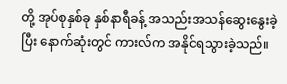တို့ အုပ်စုနှစ်ခု နှစ်နာရီခန့် အသည်းအသန်ဆွေးနွေးခဲ့ပြီး နောက်ဆုံးတွင် ကားလ်က အနိုင်ရသွားခဲ့သည်။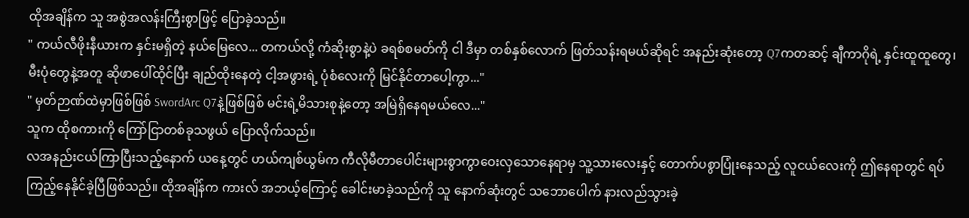ထိုအချိန်က သူ အစွဲအလန်းကြီးစွာဖြင့် ပြောခဲ့သည်။
" ကယ်လီဖိုးနီယားက နှင်းမရှိတဲ့ နယ်မြေလေ... တကယ်လို့ ကံဆိုးစွာနဲ့ပဲ ခရစ်စမတ်ကို ငါ ဒီမှာ တစ်နှစ်လောက် ဖြတ်သန်းရမယ်ဆိုရင် အနည်းဆုံးတော့ Q7ကတဆင့် ချီကာဂိုရဲ့ နှင်းထူထူတွေ၊ မီးပုံတွေနဲ့အတူ ဆိုဖာပေါ်ထိုင်ပြီး ချည်ထိုးနေတဲ့ ငါ့အဖွားရဲ့ ပုံစံလေးကို မြင်နိုင်တာပေါ့ကွာ..."
" မှတ်ဉာဏ်ထဲမှာဖြစ်ဖြစ် SwordArc Q7နဲ့ဖြစ်ဖြစ် မင်းရဲ့မိသားစုနဲ့တော့ အမြဲရှိနေရမယ်လေ..."
သူက ထိုစကားကို ကြော်ငြာတစ်ခုသဖွယ် ပြောလိုက်သည်။
လအနည်းငယ်ကြာပြီးသည့်နောက် ယနေ့တွင် ဟယ်ကျစ်ယွမ်က ကီလိုမီတာပေါင်းများစွာကွာဝေးလှသောနေရာမှ သူ့သားလေးနှင့် တောက်ပစွာပြုံးနေသည့် လူငယ်လေးကို ဤနေရာတွင် ရပ်ကြည့်နေနိုင်ခဲ့ပြီဖြစ်သည်။ ထိုအချိန်က ကားလ် အဘယ့်ကြောင့် ခေါင်းမာခဲ့သည်ကို သူ နောက်ဆုံးတွင် သဘောပေါက် နားလည်သွားခဲ့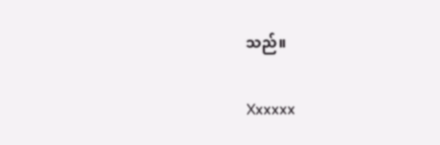သည်။

Xxxxxx